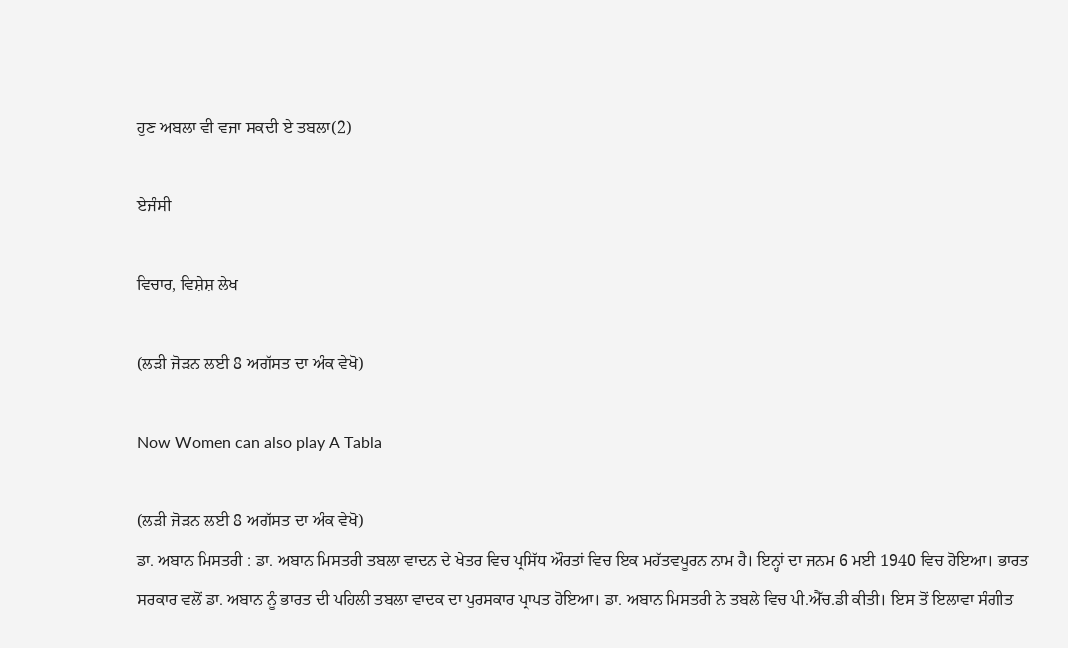ਹੁਣ ਅਬਲਾ ਵੀ ਵਜਾ ਸਕਦੀ ਏ ਤਬਲਾ(2)

ਏਜੰਸੀ

ਵਿਚਾਰ, ਵਿਸ਼ੇਸ਼ ਲੇਖ

(ਲੜੀ ਜੋੜਨ ਲਈ 8 ਅਗੱਸਤ ਦਾ ਅੰਕ ਵੇਖੋ)

Now Women can also play A Tabla

(ਲੜੀ ਜੋੜਨ ਲਈ 8 ਅਗੱਸਤ ਦਾ ਅੰਕ ਵੇਖੋ)
ਡਾ. ਅਬਾਨ ਮਿਸਤਰੀ : ਡਾ. ਅਬਾਨ ਮਿਸਤਰੀ ਤਬਲਾ ਵਾਦਨ ਦੇ ਖੇਤਰ ਵਿਚ ਪ੍ਰਸਿੱਧ ਔਰਤਾਂ ਵਿਚ ਇਕ ਮਹੱਤਵਪੂਰਨ ਨਾਮ ਹੈ। ਇਨ੍ਹਾਂ ਦਾ ਜਨਮ 6 ਮਈ 1940 ਵਿਚ ਹੋਇਆ। ਭਾਰਤ ਸਰਕਾਰ ਵਲੋਂ ਡਾ. ਅਬਾਨ ਨੂੰ ਭਾਰਤ ਦੀ ਪਹਿਲੀ ਤਬਲਾ ਵਾਦਕ ਦਾ ਪੁਰਸਕਾਰ ਪ੍ਰਾਪਤ ਹੋਇਆ। ਡਾ. ਅਬਾਨ ਮਿਸਤਰੀ ਨੇ ਤਬਲੇ ਵਿਚ ਪੀ.ਐੱਚ.ਡੀ ਕੀਤੀ। ਇਸ ਤੋਂ ਇਲਾਵਾ ਸੰਗੀਤ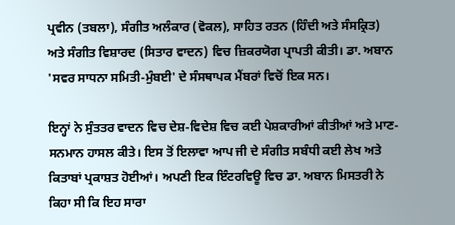ਪ੍ਰਵੀਨ (ਤਬਲਾ), ਸੰਗੀਤ ਅਲੰਕਾਰ (ਵੋਕਲ), ਸਾਹਿਤ ਰਤਨ (ਹਿੰਦੀ ਅਤੇ ਸੰਸਕ੍ਰਿਤ) ਅਤੇ ਸੰਗੀਤ ਵਿਸ਼ਾਰਦ (ਸਿਤਾਰ ਵਾਦਨ) ਵਿਚ ਜ਼ਿਕਰਯੋਗ ਪ੍ਰਾਪਤੀ ਕੀਤੀ। ਡਾ. ਅਬਾਨ 'ਸਵਰ ਸਾਧਨਾ ਸਮਿਤੀ-ਮੁੰਬਈ' ਦੇ ਸੰਸਥਾਪਕ ਮੈਂਬਰਾਂ ਵਿਚੋਂ ਇਕ ਸਨ।

ਇਨ੍ਹਾਂ ਨੇ ਸੁੰਤਤਰ ਵਾਦਨ ਵਿਚ ਦੇਸ਼-ਵਿਦੇਸ਼ ਵਿਚ ਕਈ ਪੇਸ਼ਕਾਰੀਆਂ ਕੀਤੀਆਂ ਅਤੇ ਮਾਣ-ਸਨਮਾਨ ਹਾਸਲ ਕੀਤੇ। ਇਸ ਤੋਂ ਇਲਾਵਾ ਆਪ ਜੀ ਦੇ ਸੰਗੀਤ ਸਬੰਧੀ ਕਈ ਲੇਖ ਅਤੇ ਕਿਤਾਬਾਂ ਪ੍ਰਕਾਸ਼ਤ ਹੋਈਆਂ। ਅਪਣੀ ਇਕ ਇੰਟਰਵਿਊ ਵਿਚ ਡਾ. ਅਬਾਨ ਮਿਸਤਰੀ ਨੇ ਕਿਹਾ ਸੀ ਕਿ ਇਹ ਸਾਰਾ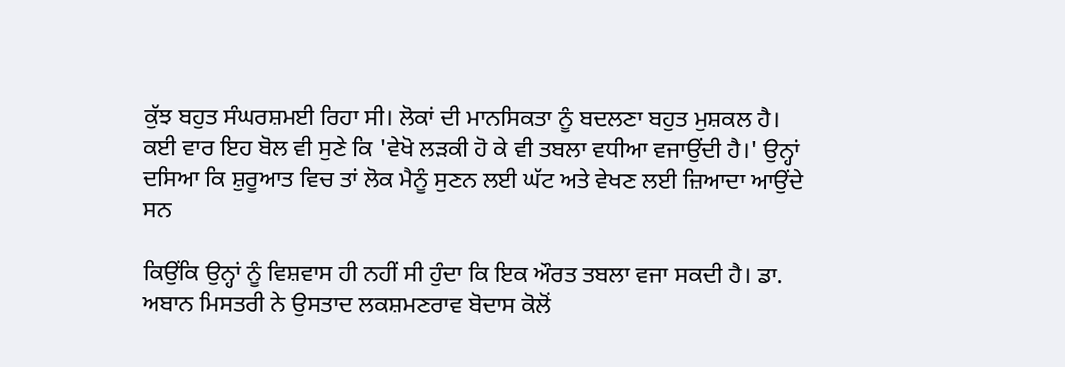ਕੁੱਝ ਬਹੁਤ ਸੰਘਰਸ਼ਮਈ ਰਿਹਾ ਸੀ। ਲੋਕਾਂ ਦੀ ਮਾਨਸਿਕਤਾ ਨੂੰ ਬਦਲਣਾ ਬਹੁਤ ਮੁਸ਼ਕਲ ਹੈ। ਕਈ ਵਾਰ ਇਹ ਬੋਲ ਵੀ ਸੁਣੇ ਕਿ 'ਵੇਖੋ ਲੜਕੀ ਹੋ ਕੇ ਵੀ ਤਬਲਾ ਵਧੀਆ ਵਜਾਉਂਦੀ ਹੈ।' ਉਨ੍ਹਾਂ ਦਸਿਆ ਕਿ ਸ਼ੁਰੂਆਤ ਵਿਚ ਤਾਂ ਲੋਕ ਮੈਨੂੰ ਸੁਣਨ ਲਈ ਘੱਟ ਅਤੇ ਵੇਖਣ ਲਈ ਜ਼ਿਆਦਾ ਆਉਂਦੇ ਸਨ

ਕਿਉਂਕਿ ਉਨ੍ਹਾਂ ਨੂੰ ਵਿਸ਼ਵਾਸ ਹੀ ਨਹੀਂ ਸੀ ਹੁੰਦਾ ਕਿ ਇਕ ਔਰਤ ਤਬਲਾ ਵਜਾ ਸਕਦੀ ਹੈ। ਡਾ. ਅਬਾਨ ਮਿਸਤਰੀ ਨੇ ਉਸਤਾਦ ਲਕਸ਼ਮਣਰਾਵ ਬੋਦਾਸ ਕੋਲੋਂ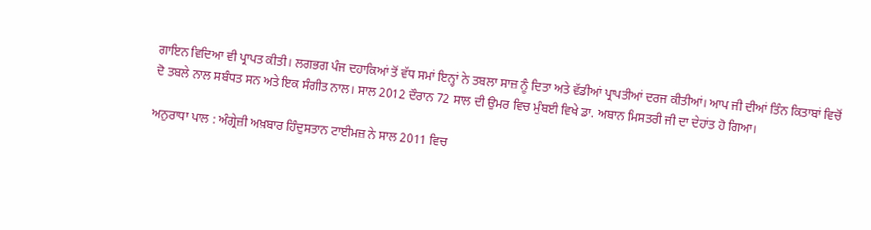ਗਾਇਨ ਵਿਦਿਆ ਵੀ ਪ੍ਰਾਪਤ ਕੀਤੀ। ਲਗਭਗ ਪੰਜ ਦਹਾਕਿਆਂ ਤੋਂ ਵੱਧ ਸਮਾਂ ਇਨ੍ਹਾਂ ਨੇ ਤਬਲਾ ਸਾਜ਼ ਨੂੰ ਦਿਤਾ ਅਤੇ ਵੱਡੀਆਂ ਪ੍ਰਾਪਤੀਆਂ ਦਰਜ ਕੀਤੀਆਂ। ਆਪ ਜੀ ਦੀਆਂ ਤਿੰਨ ਕਿਤਾਬਾਂ ਵਿਚੋਂ ਦੋ ਤਬਲੇ ਨਾਲ ਸਬੰਧਤ ਸਨ ਅਤੇ ਇਕ ਸੰਗੀਤ ਨਾਲ। ਸਾਲ 2012 ਦੌਰਾਨ 72 ਸਾਲ ਦੀ ਉਮਰ ਵਿਚ ਮੁੰਬਈ ਵਿਖੇ ਡਾ. ਅਬਾਨ ਮਿਸਤਰੀ ਜੀ ਦਾ ਦੇਹਾਂਤ ਹੋ ਗਿਆ।

ਅਨੁਰਾਧਾ ਪਾਲ : ਅੰਗ੍ਰੇਜ਼ੀ ਅਖ਼ਬਾਰ ਹਿੰਦੁਸਤਾਨ ਟਾਈਮਜ਼ ਨੇ ਸਾਲ 2011 ਵਿਚ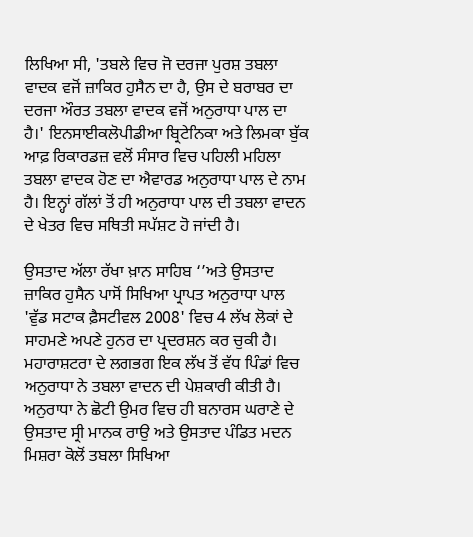ਲਿਖਿਆ ਸੀ, 'ਤਬਲੇ ਵਿਚ ਜੋ ਦਰਜਾ ਪੁਰਸ਼ ਤਬਲਾ ਵਾਦਕ ਵਜੋਂ ਜ਼ਾਕਿਰ ਹੁਸੈਨ ਦਾ ਹੈ, ਉਸ ਦੇ ਬਰਾਬਰ ਦਾ ਦਰਜਾ ਔਰਤ ਤਬਲਾ ਵਾਦਕ ਵਜੋਂ ਅਨੁਰਾਧਾ ਪਾਲ ਦਾ ਹੈ।' ਇਨਸਾਈਕਲੋਪੀਡੀਆ ਬ੍ਰਿਟੇਨਿਕਾ ਅਤੇ ਲਿਮਕਾ ਬੁੱਕ ਆਫ਼ ਰਿਕਾਰਡਜ਼ ਵਲੋਂ ਸੰਸਾਰ ਵਿਚ ਪਹਿਲੀ ਮਹਿਲਾ ਤਬਲਾ ਵਾਦਕ ਹੋਣ ਦਾ ਐਵਾਰਡ ਅਨੁਰਾਧਾ ਪਾਲ ਦੇ ਨਾਮ ਹੈ। ਇਨ੍ਹਾਂ ਗੱਲਾਂ ਤੋਂ ਹੀ ਅਨੁਰਾਧਾ ਪਾਲ ਦੀ ਤਬਲਾ ਵਾਦਨ ਦੇ ਖੇਤਰ ਵਿਚ ਸਥਿਤੀ ਸਪੱਸ਼ਟ ਹੋ ਜਾਂਦੀ ਹੈ।

ਉਸਤਾਦ ਅੱਲਾ ਰੱਖਾ ਖ਼ਾਨ ਸਾਹਿਬ ‘’ਅਤੇ ਉਸਤਾਦ ਜ਼ਾਕਿਰ ਹੁਸੈਨ ਪਾਸੋਂ ਸਿਖਿਆ ਪ੍ਰਾਪਤ ਅਨੁਰਾਧਾ ਪਾਲ 'ਵੁੱਡ ਸਟਾਕ ਫ਼ੈਸਟੀਵਲ 2008' ਵਿਚ 4 ਲੱਖ ਲੋਕਾਂ ਦੇ ਸਾਹਮਣੇ ਅਪਣੇ ਹੁਨਰ ਦਾ ਪ੍ਰਦਰਸ਼ਨ ਕਰ ਚੁਕੀ ਹੈ। ਮਹਾਰਾਸ਼ਟਰਾ ਦੇ ਲਗਭਗ ਇਕ ਲੱਖ ਤੋਂ ਵੱਧ ਪਿੰਡਾਂ ਵਿਚ ਅਨੁਰਾਧਾ ਨੇ ਤਬਲਾ ਵਾਦਨ ਦੀ ਪੇਸ਼ਕਾਰੀ ਕੀਤੀ ਹੈ। ਅਨੁਰਾਧਾ ਨੇ ਛੋਟੀ ਉਮਰ ਵਿਚ ਹੀ ਬਨਾਰਸ ਘਰਾਣੇ ਦੇ ਉਸਤਾਦ ਸ੍ਰੀ ਮਾਨਕ ਰਾਉ ਅਤੇ ਉਸਤਾਦ ਪੰਡਿਤ ਮਦਨ ਮਿਸ਼ਰਾ ਕੋਲੋਂ ਤਬਲਾ ਸਿਖਿਆ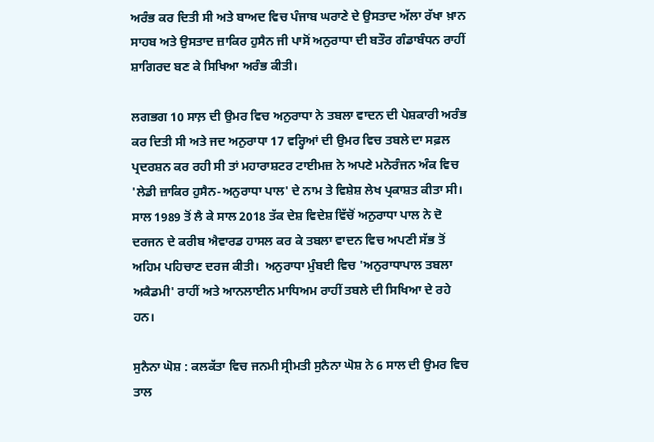ਅਰੰਭ ਕਰ ਦਿਤੀ ਸੀ ਅਤੇ ਬਾਅਦ ਵਿਚ ਪੰਜਾਬ ਘਰਾਣੇ ਦੇ ਉਸਤਾਦ ਅੱਲਾ ਰੱਖਾ ਖ਼ਾਨ ਸਾਹਬ ਅਤੇ ਉਸਤਾਦ ਜ਼ਾਕਿਰ ਹੁਸੈਨ ਜੀ ਪਾਸੋਂ ਅਨੁਰਾਧਾ ਦੀ ਬਤੌਰ ਗੰਡਾਬੰਧਨ ਰਾਹੀਂ ਸ਼ਾਗਿਰਦ ਬਣ ਕੇ ਸਿਖਿਆ ਅਰੰਭ ਕੀਤੀ।

ਲਗਭਗ 10 ਸਾਲ਼ ਦੀ ਉਮਰ ਵਿਚ ਅਨੁਰਾਧਾ ਨੇ ਤਬਲਾ ਵਾਦਨ ਦੀ ਪੇਸ਼ਕਾਰੀ ਅਰੰਭ ਕਰ ਦਿਤੀ ਸੀ ਅਤੇ ਜਦ ਅਨੁਰਾਧਾ 17 ਵਰ੍ਹਿਆਂ ਦੀ ਉਮਰ ਵਿਚ ਤਬਲੇ ਦਾ ਸਫ਼ਲ ਪ੍ਰਦਰਸ਼ਨ ਕਰ ਰਹੀ ਸੀ ਤਾਂ ਮਹਾਰਾਸ਼ਟਰ ਟਾਈਮਜ਼ ਨੇ ਅਪਣੇ ਮਨੋਰੰਜਨ ਅੰਕ ਵਿਚ 'ਲੇਡੀ ਜ਼ਾਕਿਰ ਹੁਸੈਨ-ਅਨੁਰਾਧਾ ਪਾਲ' ਦੇ ਨਾਮ ਤੇ ਵਿਸ਼ੇਸ਼ ਲੇਖ ਪ੍ਰਕਾਸ਼ਤ ਕੀਤਾ ਸੀ। ਸਾਲ 1989 ਤੋਂ ਲੈ ਕੇ ਸਾਲ 2018 ਤੱਕ ਦੇਸ਼ ਵਿਦੇਸ਼ ਵਿੱਚੋਂ ਅਨੁਰਾਧਾ ਪਾਲ ਨੇ ਦੋ ਦਰਜਨ ਦੇ ਕਰੀਬ ਐਵਾਰਡ ਹਾਸਲ ਕਰ ਕੇ ਤਬਲਾ ਵਾਦਨ ਵਿਚ ਅਪਣੀ ਸੱਭ ਤੋਂ ਅਹਿਮ ਪਹਿਚਾਣ ਦਰਜ ਕੀਤੀ।  ਅਨੁਰਾਧਾ ਮੁੰਬਈ ਵਿਚ 'ਅਨੁਰਾਧਾਪਾਲ ਤਬਲਾ ਅਕੈਡਮੀ' ਰਾਹੀਂ ਅਤੇ ਆਨਲਾਈਨ ਮਾਧਿਅਮ ਰਾਹੀਂ ਤਬਲੇ ਦੀ ਸਿਖਿਆ ਦੇ ਰਹੇ ਹਨ।

ਸੁਨੈਨਾ ਘੋਸ਼ : ਕਲਕੱਤਾ ਵਿਚ ਜਨਮੀ ਸ੍ਰੀਮਤੀ ਸੁਨੈਨਾ ਘੋਸ਼ ਨੇ 6 ਸਾਲ ਦੀ ਉਮਰ ਵਿਚ ਤਾਲ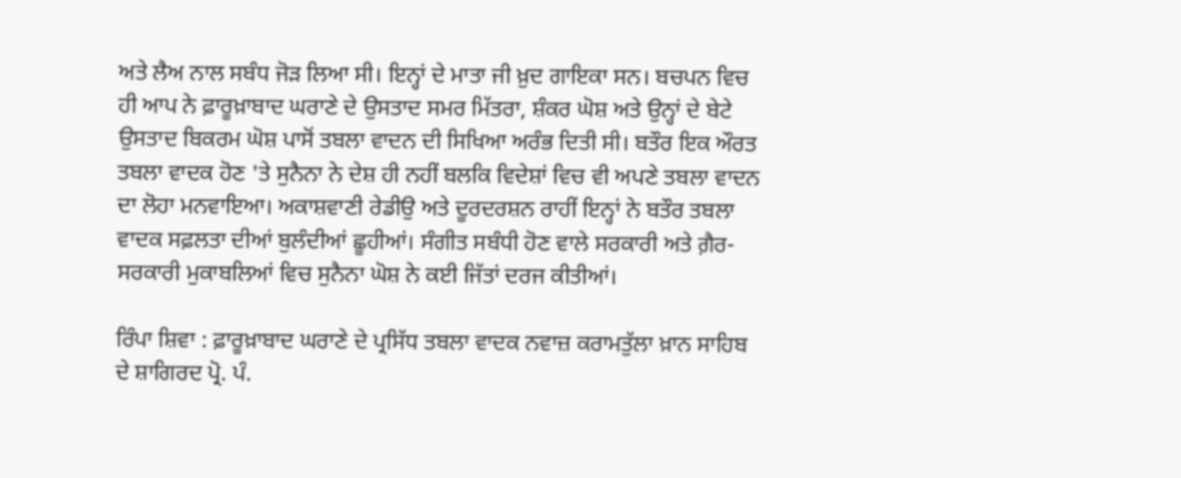ਅਤੇ ਲੈਅ ਨਾਲ ਸਬੰਧ ਜੋੜ ਲਿਆ ਸੀ। ਇਨ੍ਹਾਂ ਦੇ ਮਾਤਾ ਜੀ ਖ਼ੁਦ ਗਾਇਕਾ ਸਨ। ਬਚਪਨ ਵਿਚ ਹੀ ਆਪ ਨੇ ਫ਼ਾਰੂਖ਼ਾਬਾਦ ਘਰਾਣੇ ਦੇ ਉਸਤਾਦ ਸਮਰ ਮਿੱਤਰਾ, ਸ਼ੰਕਰ ਘੋਸ਼ ਅਤੇ ਉਨ੍ਹਾਂ ਦੇ ਬੇਟੇ ਉਸਤਾਦ ਬਿਕਰਮ ਘੋਸ਼ ਪਾਸੋਂ ਤਬਲਾ ਵਾਦਨ ਦੀ ਸਿਖਿਆ ਅਰੰਭ ਦਿਤੀ ਸੀ। ਬਤੌਰ ਇਕ ਔਰਤ ਤਬਲਾ ਵਾਦਕ ਹੋਣ 'ਤੇ ਸੁਨੈਨਾ ਨੇ ਦੇਸ਼ ਹੀ ਨਹੀਂ ਬਲਕਿ ਵਿਦੇਸ਼ਾਂ ਵਿਚ ਵੀ ਅਪਣੇ ਤਬਲਾ ਵਾਦਨ ਦਾ ਲੋਹਾ ਮਨਵਾਇਆ। ਅਕਾਸ਼ਵਾਣੀ ਰੇਡੀਉ ਅਤੇ ਦੂਰਦਰਸ਼ਨ ਰਾਹੀਂ ਇਨ੍ਹਾਂ ਨੇ ਬਤੌਰ ਤਬਲਾ ਵਾਦਕ ਸਫ਼ਲਤਾ ਦੀਆਂ ਬੁਲੰਦੀਆਂ ਛੂਹੀਆਂ। ਸੰਗੀਤ ਸਬੰਧੀ ਹੋਣ ਵਾਲੇ ਸਰਕਾਰੀ ਅਤੇ ਗ਼ੈਰ-ਸਰਕਾਰੀ ਮੁਕਾਬਲਿਆਂ ਵਿਚ ਸੁਨੈਨਾ ਘੋਸ਼ ਨੇ ਕਈ ਜਿੱਤਾਂ ਦਰਜ ਕੀਤੀਆਂ।

ਰਿੰਪਾ ਸ਼ਿਵਾ : ਫ਼ਾਰੂਖ਼ਾਬਾਦ ਘਰਾਣੇ ਦੇ ਪ੍ਰਸਿੱਧ ਤਬਲਾ ਵਾਦਕ ਨਵਾਜ਼ ਕਰਾਮਤੁੱਲਾ ਖ਼ਾਨ ਸਾਹਿਬ ਦੇ ਸ਼ਾਗਿਰਦ ਪ੍ਰੋ. ਪੰ.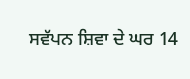ਸਵੱਪਨ ਸ਼ਿਵਾ ਦੇ ਘਰ 14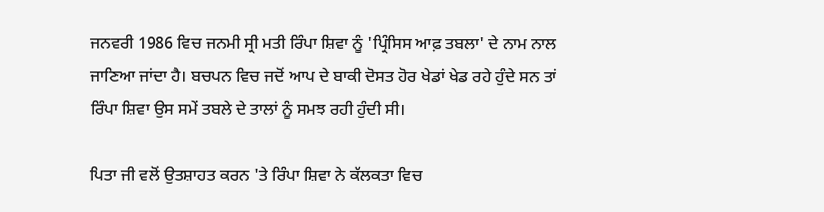ਜਨਵਰੀ 1986 ਵਿਚ ਜਨਮੀ ਸ੍ਰੀ ਮਤੀ ਰਿੰਪਾ ਸ਼ਿਵਾ ਨੂੰ 'ਪ੍ਰਿੰਸਿਸ ਆਫ਼ ਤਬਲਾ' ਦੇ ਨਾਮ ਨਾਲ ਜਾਣਿਆ ਜਾਂਦਾ ਹੈ। ਬਚਪਨ ਵਿਚ ਜਦੋਂ ਆਪ ਦੇ ਬਾਕੀ ਦੋਸਤ ਹੋਰ ਖੇਡਾਂ ਖੇਡ ਰਹੇ ਹੁੰਦੇ ਸਨ ਤਾਂ ਰਿੰਪਾ ਸ਼ਿਵਾ ਉਸ ਸਮੇਂ ਤਬਲੇ ਦੇ ਤਾਲਾਂ ਨੂੰ ਸਮਝ ਰਹੀ ਹੁੰਦੀ ਸੀ।

ਪਿਤਾ ਜੀ ਵਲੋਂ ਉਤਸ਼ਾਹਤ ਕਰਨ 'ਤੇ ਰਿੰਪਾ ਸ਼ਿਵਾ ਨੇ ਕੱਲਕਤਾ ਵਿਚ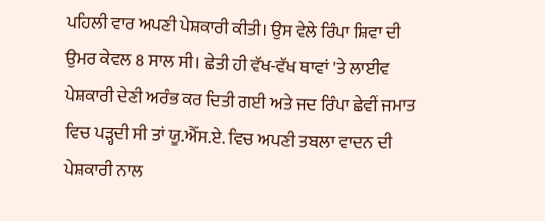ਪਹਿਲੀ ਵਾਰ ਅਪਣੀ ਪੇਸ਼ਕਾਰੀ ਕੀਤੀ। ਉਸ ਵੇਲੇ ਰਿੰਪਾ ਸ਼ਿਵਾ ਦੀ ਉਮਰ ਕੇਵਲ 8 ਸਾਲ ਸੀ। ਛੇਤੀ ਹੀ ਵੱਖ-ਵੱਖ ਥਾਵਾਂ 'ਤੇ ਲਾਈਵ ਪੇਸ਼ਕਾਰੀ ਦੇਣੀ ਅਰੰਭ ਕਰ ਦਿਤੀ ਗਈ ਅਤੇ ਜਦ ਰਿੰਪਾ ਛੇਵੀਂ ਜਮਾਤ ਵਿਚ ਪੜ੍ਹਦੀ ਸੀ ਤਾਂ ਯੂ.ਐੱਸ.ਏ. ਵਿਚ ਅਪਣੀ ਤਬਲਾ ਵਾਦਨ ਦੀ ਪੇਸ਼ਕਾਰੀ ਨਾਲ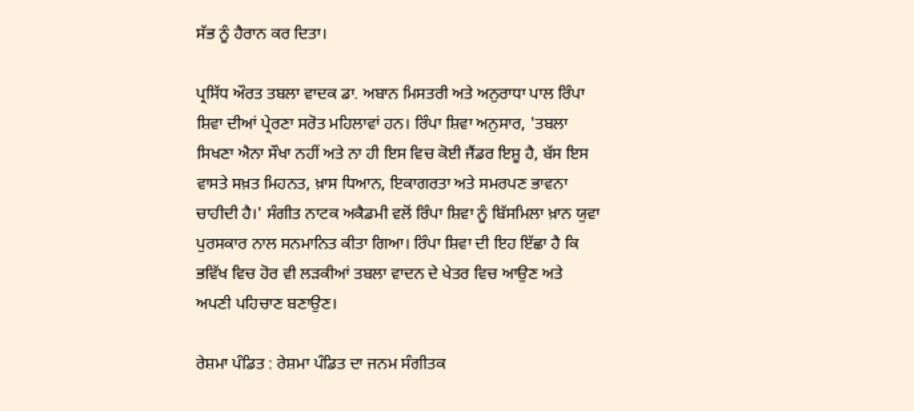ਸੱਭ ਨੂੰ ਹੈਰਾਨ ਕਰ ਦਿਤਾ।

ਪ੍ਰਸਿੱਧ ਔਰਤ ਤਬਲਾ ਵਾਦਕ ਡਾ. ਅਬਾਨ ਮਿਸਤਰੀ ਅਤੇ ਅਨੁਰਾਧਾ ਪਾਲ ਰਿੰਪਾ ਸ਼ਿਵਾ ਦੀਆਂ ਪ੍ਰੇਰਣਾ ਸਰੋਤ ਮਹਿਲਾਵਾਂ ਹਨ। ਰਿੰਪਾ ਸ਼ਿਵਾ ਅਨੁਸਾਰ, 'ਤਬਲਾ ਸਿਖਣਾ ਐਨਾ ਸੌਖਾ ਨਹੀਂ ਅਤੇ ਨਾ ਹੀ ਇਸ ਵਿਚ ਕੋਈ ਜੈਂਡਰ ਇਸ਼ੂ ਹੈ, ਬੱਸ ਇਸ ਵਾਸਤੇ ਸਖ਼ਤ ਮਿਹਨਤ, ਖ਼ਾਸ ਧਿਆਨ, ਇਕਾਗਰਤਾ ਅਤੇ ਸਮਰਪਣ ਭਾਵਨਾ ਚਾਹੀਦੀ ਹੈ।' ਸੰਗੀਤ ਨਾਟਕ ਅਕੈਡਮੀ ਵਲੋਂ ਰਿੰਪਾ ਸ਼ਿਵਾ ਨੂੰ ਬਿੱਸਮਿਲਾ ਖ਼ਾਨ ਯੁਵਾ ਪੁਰਸਕਾਰ ਨਾਲ ਸਨਮਾਨਿਤ ਕੀਤਾ ਗਿਆ। ਰਿੰਪਾ ਸ਼ਿਵਾ ਦੀ ਇਹ ਇੱਛਾ ਹੈ ਕਿ ਭਵਿੱਖ ਵਿਚ ਹੋਰ ਵੀ ਲੜਕੀਆਂ ਤਬਲਾ ਵਾਦਨ ਦੇ ਖੇਤਰ ਵਿਚ ਆਉਣ ਅਤੇ ਅਪਣੀ ਪਹਿਚਾਣ ਬਣਾਉਣ।

ਰੇਸ਼ਮਾ ਪੰਡਿਤ : ਰੇਸ਼ਮਾ ਪੰਡਿਤ ਦਾ ਜਨਮ ਸੰਗੀਤਕ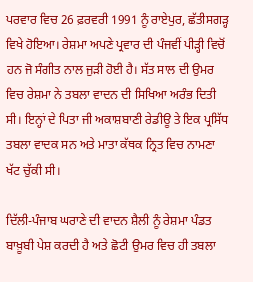ਪਰਵਾਰ ਵਿਚ 26 ਫ਼ਰਵਰੀ 1991 ਨੂੰ ਰਾਏਪੁਰ, ਛੱਤੀਸਗੜ੍ਹ ਵਿਖੇ ਹੋਇਆ। ਰੇਸ਼ਮਾ ਅਪਣੇ ਪ੍ਰਵਾਰ ਦੀ ਪੰਜਵੀਂ ਪੀੜ੍ਹੀ ਵਿਚੋਂ ਹਨ ਜੋ ਸੰਗੀਤ ਨਾਲ ਜੁੜੀ ਹੋਈ ਹੈ। ਸੱਤ ਸਾਲ ਦੀ ਉਮਰ ਵਿਚ ਰੇਸ਼ਮਾ ਨੇ ਤਬਲਾ ਵਾਦਨ ਦੀ ਸਿਖਿਆ ਅਰੰਭ ਦਿਤੀ ਸੀ। ਇਨ੍ਹਾਂ ਦੇ ਪਿਤਾ ਜੀ ਅਕਾਸ਼ਬਾਣੀ ਰੇਡੀਊ ਤੇ ਇਕ ਪ੍ਰਸਿੱਧ ਤਬਲਾ ਵਾਦਕ ਸਨ ਅਤੇ ਮਾਤਾ ਕੱਥਕ ਨ੍ਰਿਤ ਵਿਚ ਨਾਮਣਾ ਖੱਟ ਚੁੱਕੀ ਸੀ।

ਦਿੱਲੀ-ਪੰਜਾਬ ਘਰਾਣੇ ਦੀ ਵਾਦਨ ਸ਼ੈਲੀ ਨੂੰ ਰੇਸ਼ਮਾ ਪੰਡਤ ਬਾਖ਼ੂਬੀ ਪੇਸ਼ ਕਰਦੀ ਹੈ ਅਤੇ ਛੋਟੀ ਉਮਰ ਵਿਚ ਹੀ ਤਬਲਾ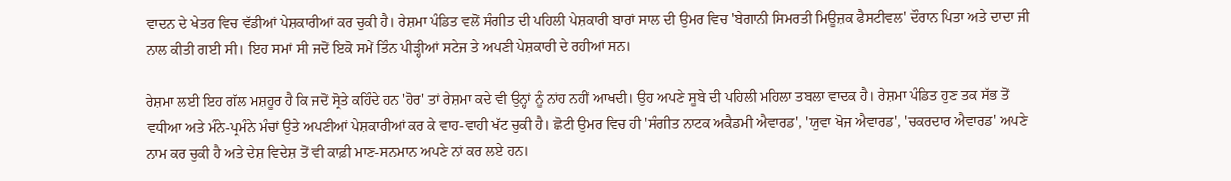ਵਾਦਨ ਦੇ ਖੇਤਰ ਵਿਚ ਵੱਡੀਆਂ ਪੇਸ਼ਕਾਰੀਆਂ ਕਰ ਚੁਕੀ ਹੈ। ਰੇਸ਼ਮਾ ਪੰਡਿਤ ਵਲੋਂ ਸੰਗੀਤ ਦੀ ਪਹਿਲੀ ਪੇਸ਼ਕਾਰੀ ਬਾਰਾਂ ਸਾਲ ਦੀ ਉਮਰ ਵਿਚ 'ਬੇਗਾਨੀ ਸਿਮਰਤੀ ਮਿਊਜ਼ਕ ਫੈਸਟੀਵਲ' ਦੌਰਾਨ ਪਿਤਾ ਅਤੇ ਦਾਦਾ ਜੀ ਨਾਲ ਕੀਤੀ ਗਈ ਸੀ। ਇਹ ਸਮਾਂ ਸੀ ਜਦੋਂ ਇਕੋ ਸਮੇਂ ਤਿੰਨ ਪੀੜ੍ਹੀਆਂ ਸਟੇਜ ਤੇ ਅਪਣੀ ਪੇਸ਼ਕਾਰੀ ਦੇ ਰਹੀਆਂ ਸਨ।

ਰੇਸ਼ਮਾ ਲਈ ਇਹ ਗੱਲ ਮਸ਼ਹੂਰ ਹੈ ਕਿ ਜਦੋਂ ਸ੍ਰੋਤੇ ਕਹਿੰਦੇ ਹਨ 'ਹੋਰ' ਤਾਂ ਰੇਸ਼ਮਾ ਕਦੇ ਵੀ ਉਨ੍ਹਾਂ ਨੂੰ ਨਾਂਹ ਨਹੀਂ ਆਖਦੀ। ਉਹ ਅਪਣੇ ਸੂਬੇ ਦੀ ਪਹਿਲੀ ਮਹਿਲਾ ਤਬਲਾ ਵਾਦਕ ਹੈ। ਰੇਸ਼ਮਾ ਪੰਡਿਤ ਹੁਣ ਤਕ ਸੱਭ ਤੋਂ ਵਧੀਆ ਅਤੇ ਮੰਨੇ-ਪ੍ਰਮੰਨੇ ਮੰਚਾਂ ਉਤੇ ਅਪਣੀਆਂ ਪੇਸ਼ਕਾਰੀਆਂ ਕਰ ਕੇ ਵਾਹ-ਵਾਹੀ ਖੱਟ ਚੁਕੀ ਹੈ। ਛੋਟੀ ਉਮਰ ਵਿਚ ਹੀ 'ਸੰਗੀਤ ਨਾਟਕ ਅਕੈਡਮੀ ਐਵਾਰਡ', 'ਯੁਵਾ ਖੋਜ ਐਵਾਰਡ', 'ਚਕਰਦਾਰ ਐਵਾਰਡ' ਅਪਣੇ ਨਾਮ ਕਰ ਚੁਕੀ ਹੈ ਅਤੇ ਦੇਸ਼ ਵਿਦੇਸ਼ ਤੋਂ ਵੀ ਕਾਫ਼ੀ ਮਾਣ-ਸਨਮਾਨ ਅਪਣੇ ਨਾਂ ਕਰ ਲਏ ਹਨ।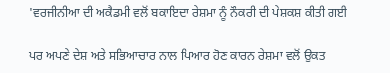'ਵਰਜੀਨੀਆ ਦੀ ਅਕੈਡਮੀ ਵਲੋਂ ਬਕਾਇਦਾ ਰੇਸ਼ਮਾ ਨੂੰ ਨੌਕਰੀ ਦੀ ਪੇਸ਼ਕਸ਼ ਕੀਤੀ ਗਈ

ਪਰ ਅਪਣੇ ਦੇਸ਼ ਅਤੇ ਸਭਿਆਚਾਰ ਨਾਲ ਪਿਆਰ ਹੋਣ ਕਾਰਨ ਰੇਸ਼ਮਾ ਵਲੋਂ ਉਕਤ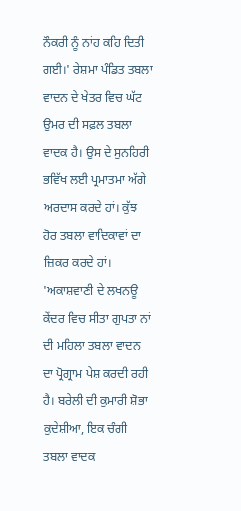ਨੌਕਰੀ ਨੂੰ ਨਾਂਹ ਕਹਿ ਦਿਤੀ ਗਈ।' ਰੇਸ਼ਮਾ ਪੰਡਿਤ ਤਬਲਾ ਵਾਦਨ ਦੇ ਖੇਤਰ ਵਿਚ ਘੱਟ ਉਮਰ ਦੀ ਸਫ਼ਲ ਤਬਲਾ ਵਾਦਕ ਹੈ। ਉਸ ਦੇ ਸੁਨਹਿਰੀ ਭਵਿੱਖ ਲਈ ਪ੍ਰਮਾਤਮਾ ਅੱਗੇ ਅਰਦਾਸ ਕਰਦੇ ਹਾਂ। ਕੁੱਝ ਹੋਰ ਤਬਲਾ ਵਾਦਿਕਾਵਾਂ ਦਾ ਜ਼ਿਕਰ ਕਰਦੇ ਹਾਂ। 'ਅਕਾਸ਼ਵਾਣੀ ਦੇ ਲਖਨਊ ਕੇਂਦਰ ਵਿਚ ਸੀਤਾ ਗੁਪਤਾ ਨਾਂ ਦੀ ਮਹਿਲਾ ਤਬਲਾ ਵਾਦਨ ਦਾ ਪ੍ਰੋਗ੍ਰਾਮ ਪੇਸ਼ ਕਰਦੀ ਰਹੀ ਹੈ। ਬਰੇਲੀ ਦੀ ਕੁਮਾਰੀ ਸ਼ੋਭਾ ਕੁਦੇਸ਼ੀਆ, ਇਕ ਚੰਗੀ ਤਬਲਾ ਵਾਦਕ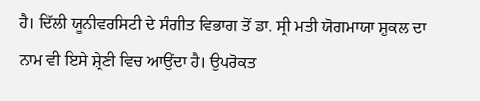ਹੈ। ਦਿੱਲੀ ਯੂਨੀਵਰਸਿਟੀ ਦੇ ਸੰਗੀਤ ਵਿਭਾਗ ਤੋਂ ਡਾ. ਸ੍ਰੀ ਮਤੀ ਯੋਗਮਾਯਾ ਸ਼ੁਕਲ ਦਾ ਨਾਮ ਵੀ ਇਸੇ ਸ਼੍ਰੇਣੀ ਵਿਚ ਆਉਂਦਾ ਹੈ। ਉਪਰੋਕਤ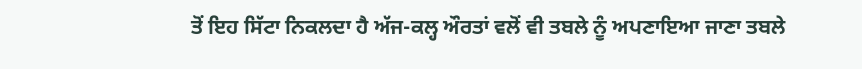ਤੋਂ ਇਹ ਸਿੱਟਾ ਨਿਕਲਦਾ ਹੈ ਅੱਜ-ਕਲ੍ਹ ਔਰਤਾਂ ਵਲੋਂ ਵੀ ਤਬਲੇ ਨੂੰ ਅਪਣਾਇਆ ਜਾਣਾ ਤਬਲੇ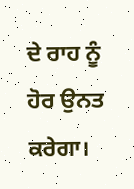ਦੇ ਰਾਹ ਨੂੰ ਹੋਰ ਉਨਤ ਕਰੇਗਾ।